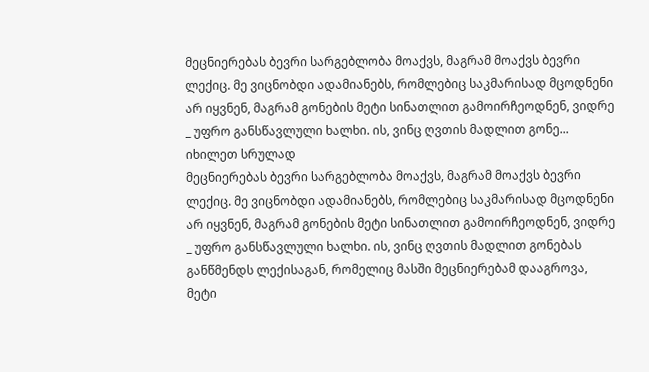მეცნიერებას ბევრი სარგებლობა მოაქვს, მაგრამ მოაქვს ბევრი ლექიც. მე ვიცნობდი ადამიანებს, რომლებიც საკმარისად მცოდნენი არ იყვნენ, მაგრამ გონების მეტი სინათლით გამოირჩეოდნენ, ვიდრე _ უფრო განსწავლული ხალხი. ის, ვინც ღვთის მადლით გონე...
იხილეთ სრულად
მეცნიერებას ბევრი სარგებლობა მოაქვს, მაგრამ მოაქვს ბევრი ლექიც. მე ვიცნობდი ადამიანებს, რომლებიც საკმარისად მცოდნენი არ იყვნენ, მაგრამ გონების მეტი სინათლით გამოირჩეოდნენ, ვიდრე _ უფრო განსწავლული ხალხი. ის, ვინც ღვთის მადლით გონებას განწმენდს ლექისაგან, რომელიც მასში მეცნიერებამ დააგროვა, მეტი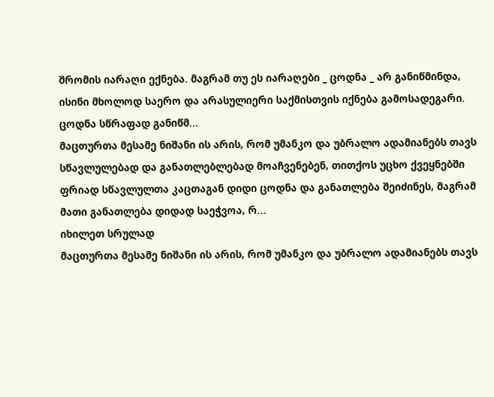შრომის იარაღი ექნება. მაგრამ თუ ეს იარაღები _ ცოდნა _ არ განიწმინდა, ისინი მხოლოდ საერო და არასულიერი საქმისთვის იქნება გამოსადეგარი. ცოდნა სწრაფად განიწმ...
მაცთურთა მესამე ნიშანი ის არის, რომ უმანკო და უბრალო ადამიანებს თავს სწავლულებად და განათლებლებად მოაჩვენებენ, თითქოს უცხო ქვეყნებში ფრიად სწავლულთა კაცთაგან დიდი ცოდნა და განათლება შეიძინეს, მაგრამ მათი განათლება დიდად საეჭვოა, რ...
იხილეთ სრულად
მაცთურთა მესამე ნიშანი ის არის, რომ უმანკო და უბრალო ადამიანებს თავს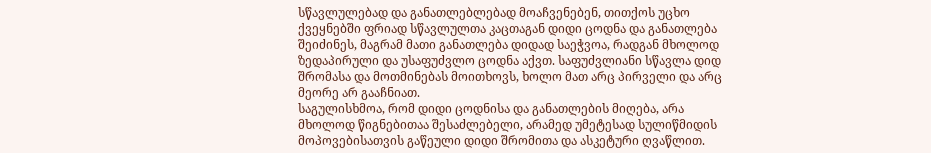სწავლულებად და განათლებლებად მოაჩვენებენ, თითქოს უცხო ქვეყნებში ფრიად სწავლულთა კაცთაგან დიდი ცოდნა და განათლება შეიძინეს, მაგრამ მათი განათლება დიდად საეჭვოა, რადგან მხოლოდ ზედაპირული და უსაფუძვლო ცოდნა აქვთ. საფუძვლიანი სწავლა დიდ შრომასა და მოთმინებას მოითხოვს, ხოლო მათ არც პირველი და არც მეორე არ გააჩნიათ.
საგულისხმოა, რომ დიდი ცოდნისა და განათლების მიღება, არა მხოლოდ წიგნებითაა შესაძლებელი, არამედ უმეტესად სულიწმიდის მოპოვებისათვის გაწეული დიდი შრომითა და ასკეტური ღვაწლით.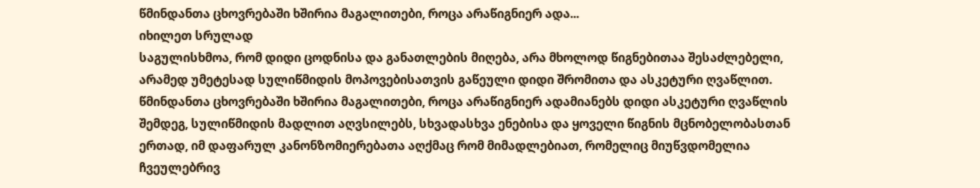წმინდანთა ცხოვრებაში ხშირია მაგალითები, როცა არაწიგნიერ ადა...
იხილეთ სრულად
საგულისხმოა, რომ დიდი ცოდნისა და განათლების მიღება, არა მხოლოდ წიგნებითაა შესაძლებელი, არამედ უმეტესად სულიწმიდის მოპოვებისათვის გაწეული დიდი შრომითა და ასკეტური ღვაწლით. წმინდანთა ცხოვრებაში ხშირია მაგალითები, როცა არაწიგნიერ ადამიანებს დიდი ასკეტური ღვაწლის შემდეგ, სულიწმიდის მადლით აღვსილებს, სხვადასხვა ენებისა და ყოველი წიგნის მცნობელობასთან ერთად, იმ დაფარულ კანონზომიერებათა აღქმაც რომ მიმადლებიათ, რომელიც მიუწვდომელია ჩვეულებრივ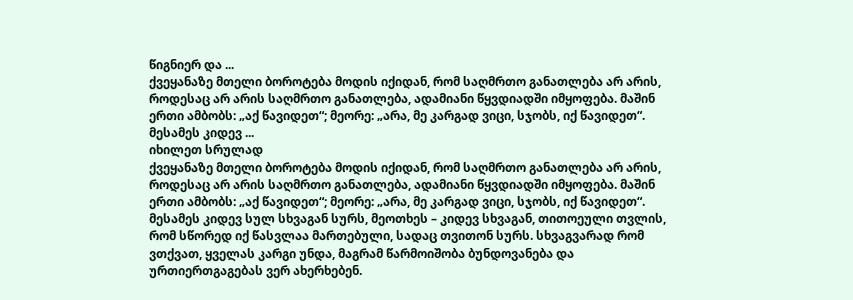წიგნიერ და ...
ქვეყანაზე მთელი ბოროტება მოდის იქიდან, რომ საღმრთო განათლება არ არის, როდესაც არ არის საღმრთო განათლება, ადამიანი წყვდიადში იმყოფება. მაშინ ერთი ამბობს: „აქ წავიდეთ“; მეორე: „არა, მე კარგად ვიცი, სჯობს, იქ წავიდეთ“. მესამეს კიდევ ...
იხილეთ სრულად
ქვეყანაზე მთელი ბოროტება მოდის იქიდან, რომ საღმრთო განათლება არ არის, როდესაც არ არის საღმრთო განათლება, ადამიანი წყვდიადში იმყოფება. მაშინ ერთი ამბობს: „აქ წავიდეთ“; მეორე: „არა, მე კარგად ვიცი, სჯობს, იქ წავიდეთ“. მესამეს კიდევ სულ სხვაგან სურს, მეოთხეს – კიდევ სხვაგან, თითოეული თვლის, რომ სწორედ იქ წასვლაა მართებული, სადაც თვითონ სურს. სხვაგვარად რომ ვთქვათ, ყველას კარგი უნდა, მაგრამ წარმოიშობა ბუნდოვანება და ურთიერთგაგებას ვერ ახერხებენ.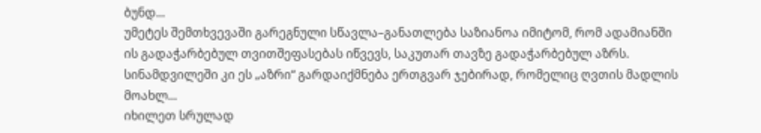ბუნდ...
უმეტეს შემთხვევაში გარეგნული სწავლა–განათლება საზიანოა იმიტომ, რომ ადამიანში ის გადაჭარბებულ თვითშეფასებას იწვევს, საკუთარ თავზე გადაჭარბებულ აზრს. სინამდვილეში კი ეს „აზრი“ გარდაიქმნება ერთგვარ ჯებირად, რომელიც ღვთის მადლის მოახლ...
იხილეთ სრულად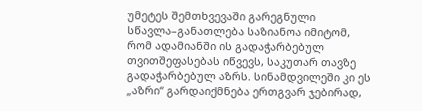უმეტეს შემთხვევაში გარეგნული სწავლა–განათლება საზიანოა იმიტომ, რომ ადამიანში ის გადაჭარბებულ თვითშეფასებას იწვევს, საკუთარ თავზე გადაჭარბებულ აზრს. სინამდვილეში კი ეს „აზრი“ გარდაიქმნება ერთგვარ ჯებირად,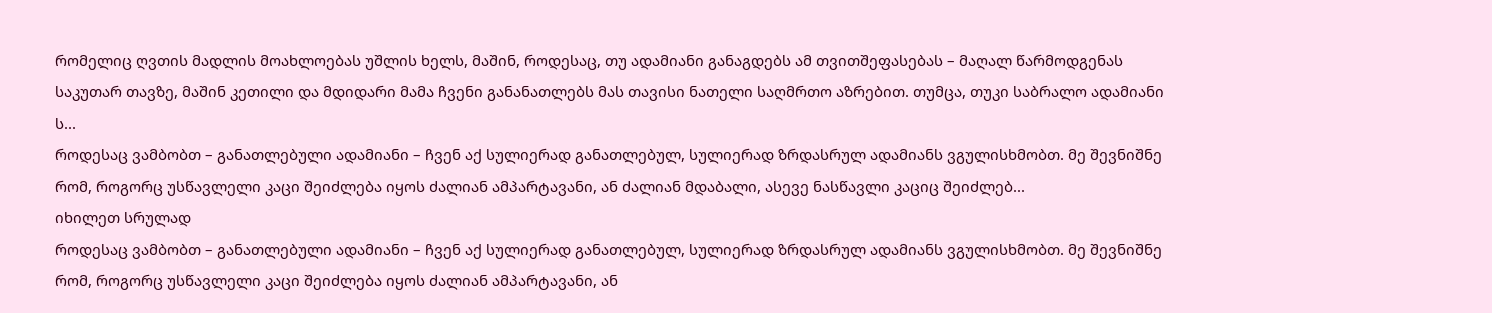რომელიც ღვთის მადლის მოახლოებას უშლის ხელს, მაშინ, როდესაც, თუ ადამიანი განაგდებს ამ თვითშეფასებას – მაღალ წარმოდგენას საკუთარ თავზე, მაშინ კეთილი და მდიდარი მამა ჩვენი განანათლებს მას თავისი ნათელი საღმრთო აზრებით. თუმცა, თუკი საბრალო ადამიანი ს...
როდესაც ვამბობთ – განათლებული ადამიანი – ჩვენ აქ სულიერად განათლებულ, სულიერად ზრდასრულ ადამიანს ვგულისხმობთ. მე შევნიშნე რომ, როგორც უსწავლელი კაცი შეიძლება იყოს ძალიან ამპარტავანი, ან ძალიან მდაბალი, ასევე ნასწავლი კაციც შეიძლებ...
იხილეთ სრულად
როდესაც ვამბობთ – განათლებული ადამიანი – ჩვენ აქ სულიერად განათლებულ, სულიერად ზრდასრულ ადამიანს ვგულისხმობთ. მე შევნიშნე რომ, როგორც უსწავლელი კაცი შეიძლება იყოს ძალიან ამპარტავანი, ან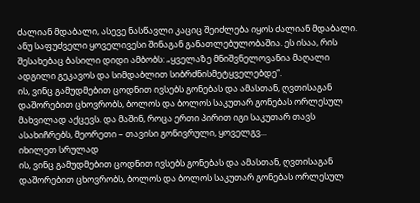ძალიან მდაბალი, ასევე ნასწავლი კაციც შეიძლება იყოს ძალიან მდაბალი. ანუ საფუძველი ყოველივესი შინაგან განათლებულობაშია. ეს ისაა, რის შესახებაც ბასილი დიდი ამბობს: „ყველაზე მნიშვნელოვანია მაღალი ადგილი გეკავოს და სიმდაბლით სიბრძნისმეტყველებდე“.
ის, ვინც გამუდმებით ცოდნით ივსებს გონებას და ამასთან, ღვთისაგან დაშორებით ცხოვრობს, ბოლოს და ბოლოს საკუთარ გონებას ორლესულ მახვილად აქცევს. და მაშინ, როცა ერთი პირით იგი საკუთარ თავს ასახიჩრებს, მეორეთი – თავისი გონივრული, ყოველგვ...
იხილეთ სრულად
ის, ვინც გამუდმებით ცოდნით ივსებს გონებას და ამასთან, ღვთისაგან დაშორებით ცხოვრობს, ბოლოს და ბოლოს საკუთარ გონებას ორლესულ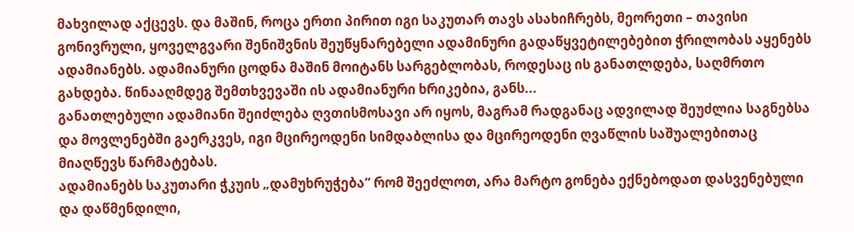მახვილად აქცევს. და მაშინ, როცა ერთი პირით იგი საკუთარ თავს ასახიჩრებს, მეორეთი – თავისი გონივრული, ყოველგვარი შენიშვნის შეუწყნარებელი ადამინური გადაწყვეტილებებით ჭრილობას აყენებს ადამიანებს. ადამიანური ცოდნა მაშინ მოიტანს სარგებლობას, როდესაც ის განათლდება, საღმრთო გახდება. წინააღმდეგ შემთხვევაში ის ადამიანური ხრიკებია, განს...
განათლებული ადამიანი შეიძლება ღვთისმოსავი არ იყოს, მაგრამ რადგანაც ადვილად შეუძლია საგნებსა და მოვლენებში გაერკვეს, იგი მცირეოდენი სიმდაბლისა და მცირეოდენი ღვაწლის საშუალებითაც მიაღწევს წარმატებას.
ადამიანებს საკუთარი ჭკუის „დამუხრუჭება“ რომ შეეძლოთ, არა მარტო გონება ექნებოდათ დასვენებული და დაწმენდილი,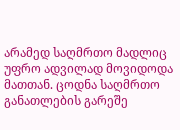არამედ საღმრთო მადლიც უფრო ადვილად მოვიდოდა მათთან. ცოდნა საღმრთო განათლების გარეშე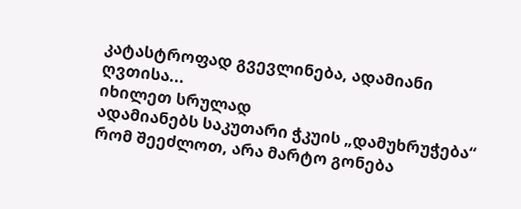კატასტროფად გვევლინება, ადამიანი ღვთისა...
იხილეთ სრულად
ადამიანებს საკუთარი ჭკუის „დამუხრუჭება“ რომ შეეძლოთ, არა მარტო გონება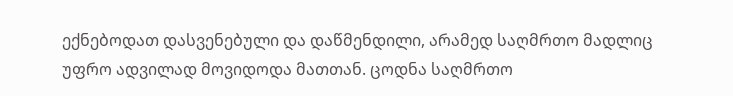ექნებოდათ დასვენებული და დაწმენდილი, არამედ საღმრთო მადლიც უფრო ადვილად მოვიდოდა მათთან. ცოდნა საღმრთო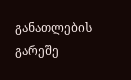განათლების გარეშე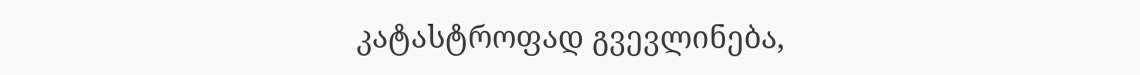კატასტროფად გვევლინება,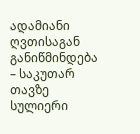ადამიანი ღვთისაგან განიწმინდება – საკუთარ თავზე სულიერი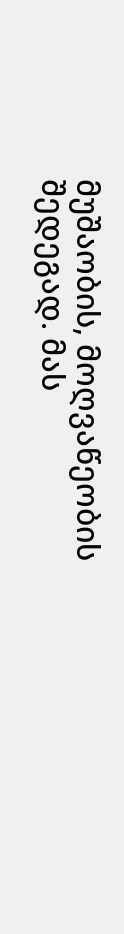მუშაობის, მოღვაწეობის შედეგად. მას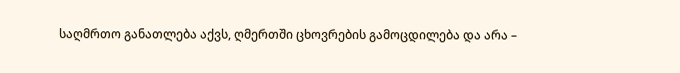საღმრთო განათლება აქვს, ღმერთში ცხოვრების გამოცდილება და არა –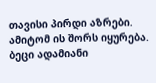თავისი პირდი აზრები. ამიტომ ის შორს იყურება. ბეცი ადამიანი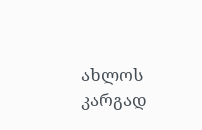ახლოს კარგად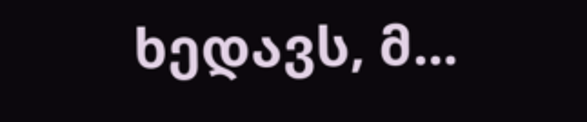ხედავს, მ...